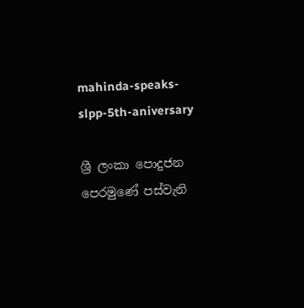mahinda-speaks-slpp-5th-aniversary

ශ්‍රී ලංකා පොදුජන පෙරමුණේ පස්වැනි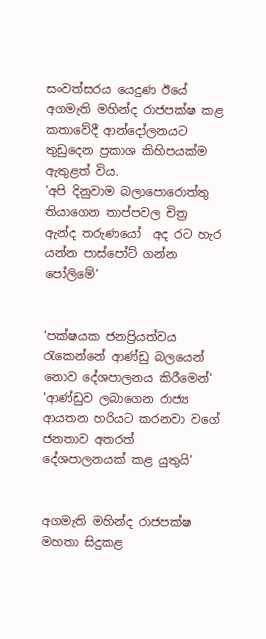සංවත්සරය යෙදුණ ඊයේ අගමැති මහින්ද රාජපක්ෂ කළ කතාවේදී ආන්දෝලනයට තුඩුදෙන ප්‍රකාශ කිහිපයක්ම ඇතුළත් විය.
‘අපි දිනුවාම බලාපොරොත්තු තියාගෙන තාප්පවල චිත්‍ර ඇන්ද තරුණයෝ  අද රට හැර යන්න පාස්පෝට් ගන්න පෝලිමේ‘


‘පක්ෂයක ජනප්‍රියත්වය රැකෙන්නේ ආණ්ඩු බලයෙන් නොව දේශපාලනය කිරීමෙන්‘
‘ආණ්ඩුව ලබාගෙන රාජ්‍ය ආයතන හරියට කරනවා වගේ ජනතාව අතරත් දේශපාලනයක් කළ යුතුයි‘


අගමැති මහින්ද රාජපක්ෂ මහතා සිදුකළ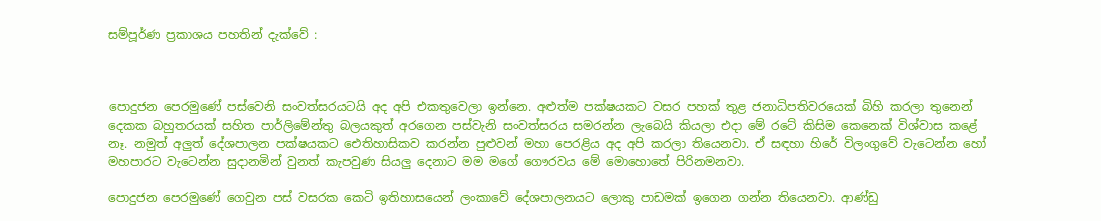සම්පූර්ණ ප්‍රකාශය පහතින් දැක්වේ :



පොදුජන පෙරමුණේ පස්වෙනි සංවත්සරයටයි අද අපි එකතුවෙලා ඉන්නෙ. අළුත්ම පක්ෂයකට වසර පහක් තුළ ජනාධිපතිවරයෙක් බිහි කරලා තුනෙන් දෙකක බහුතරයක් සහිත පාර්ලිමේන්තු බලයකුත් අරගෙන පස්වැනි සංවත්සරය සමරන්න ලැබෙයි කියලා එදා මේ රටේ කිසිම කෙනෙක් විශ්වාස කළේ නෑ. නමුත් අලුත් දේශපාලන පක්ෂයකට ‍ඓතිහාසිකව කරන්න පුළුවන් මහා පෙරළිය අද අපි කරලා තියෙනවා. ඒ සඳහා හිරේ විලංගුවේ වැටෙන්න හෝ මහපාරට වැටෙන්න සුදානමින් වුනත් කැපවුණ සියලු දෙනාට මම මගේ ගෞරවය මේ මොහොතේ පිරිනමනවා.

පොදුජන පෙරමුණේ ගෙවුන පස් වසරක කෙටි ඉතිහාසයෙන් ලංකාවේ දේශපාලනයට ලොකු පාඩමක් ඉගෙන ගන්න තියෙනවා. ආණ්ඩු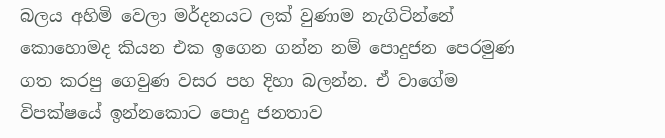බලය අහිමි වෙලා මර්දනයට ලක් වුණාම නැගිටින්නේ කොහොමද කියන එක ඉගෙන ගන්න නම් පොදුජන පෙරමුණ ගත කරපු ගෙවුණ වසර පහ දිහා බලන්න. ඒ වාගේම විපක්ෂයේ ඉන්නකොට පොදු ජනතාව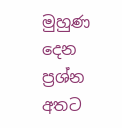මුහුණ දෙන ප්‍රශ්න අතට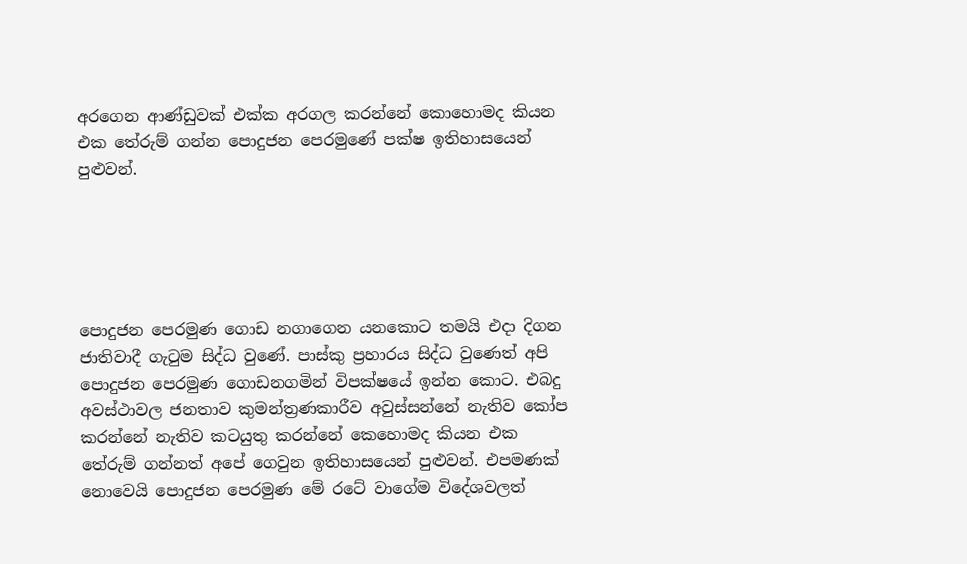අරගෙන ආණ්ඩුවක් එක්ක අරගල කරන්නේ කොහොමද කියන එක තේරුම් ගන්න පොදුජන පෙරමුණේ පක්ෂ ඉතිහාසයෙන් පුළුවන්.





පොදුජන පෙරමුණ ගොඩ නගාගෙන යනකොට තමයි එදා දිගන ජාතිවාදී ගැටුම සිද්ධ වුණේ. පාස්කු ප්‍රහාරය සිද්ධ වුණෙත් අපි පොදුජන පෙරමුණ ගොඩනගමින් විපක්ෂයේ ඉන්න කොට. එබදු අවස්ථාවල ජනතාව කුමන්ත්‍රණකාරීව අවුස්සන්නේ නැතිව කෝප කරන්නේ නැතිව කටයුතු කරන්නේ කෙහොමද කියන එක තේරුම් ගන්නත් අපේ ගෙවුන ඉතිහාසයෙන් පුළුවන්. එපමණක් නොවෙයි පොදුජන පෙරමුණ මේ රටේ වාගේම විදේශවලත්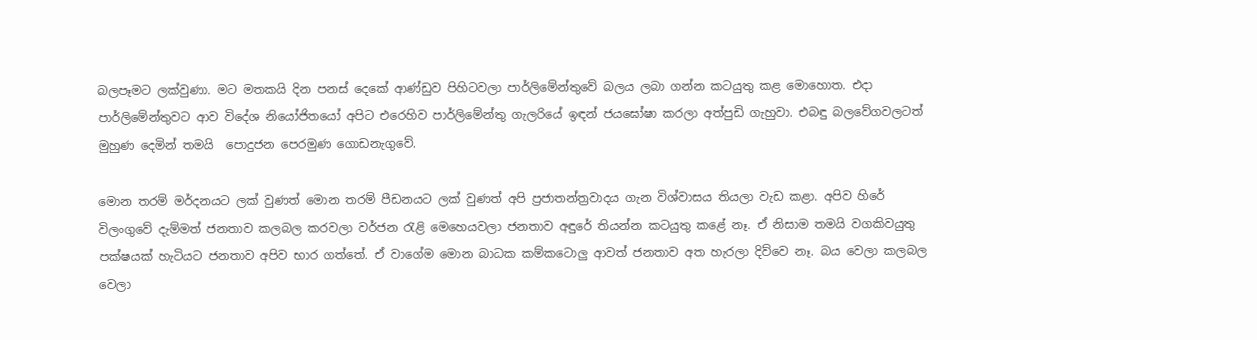බලපෑමට ලක්වුණා. මට මතකයි දින පනස් දෙකේ ආණ්ඩුව පිහිටවලා පාර්ලිමේන්තුවේ බලය ලබා ගන්න කටයුතු කළ මොහොත. එදා පාර්ලිමේන්තුවට ආව විදේශ නියෝජිතයෝ අපිට එරෙහිව පාර්ලිමේන්තු ගැලරියේ ඉඳන් ජයඝෝෂා කරලා අත්පුඩි ගැහුවා. එබඳු බලවේගවලටත් මුහුණ දෙමින් තමයි  පොදුජන පෙරමුණ ගොඩනැගුවේ.

මොන තරම් මර්දනයට ලක් වුණත් මොන තරම් පීඩනයට ලක් වුණත් අපි ප්‍රජාතන්ත්‍රවාදය ගැන විශ්වාසය තියලා වැඩ කළා. අපිව හිරේ විලංගුවේ දැම්මත් ජනතාව කලබල කරවලා වර්ජන රැළි මෙහෙයවලා ජනතාව අඳුරේ තියන්න කටයුතු කළේ නෑ. ඒ නිසාම තමයි වගකිවයුතු පක්ෂයක් හැටියට ජනතාව අපිව භාර ගත්තේ. ඒ වාගේම මොන බාධක කම්කටොලු ආවත් ජනතාව අත හැරලා දිව්වෙ නෑ. බය වෙලා කලබල වෙලා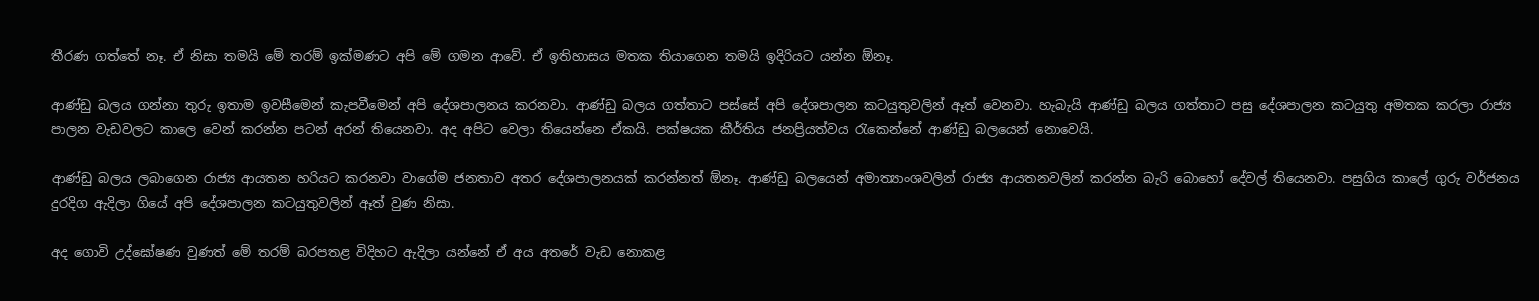තීරණ ගත්තේ නෑ. ඒ නිසා තමයි මේ තරම් ඉක්මණට අපි මේ ගමන ආවේ. ඒ ඉතිහාසය මතක තියාගෙන තමයි ඉදිරියට යන්න ඕනෑ.

ආණ්ඩු බලය ගන්නා තුරු ඉතාම ඉවසීමෙන් කැපවීමෙන් අපි දේශපාලනය කරනවා. ආණ්ඩු බලය ගත්තාට පස්සේ අපි දේශපාලන කටයුතුවලින් ඈත් වෙනවා. හැබැයි ආණ්ඩු බලය ගත්තාට පසු දේශපාලන කටයුතු අමතක කරලා රාජ්‍ය පාලන වැඩවලට කාලෙ වෙන් කරන්න පටන් අරන් තියෙනවා. අද අපිට වෙලා තියෙන්නෙ ඒකයි. පක්ෂයක කීර්තිය ජනප්‍රියත්වය රැකෙන්නේ ආණ්ඩු බලයෙන් නොවෙයි.

ආණ්ඩු බලය ලබාගෙන රාජ්‍ය ආයතන හරියට කරනවා වාගේම ජනතාව අතර දේශපාලනයක් කරන්නත් ඕනෑ. ආණ්ඩු බලයෙන් අමාත්‍යාංශවලින් රාජ්‍ය ආයතනවලින් කරන්න බැරි බොහෝ දේවල් තියෙනවා. පසුගිය කාලේ ගුරු වර්ජනය දුරදිග ඇදිලා ගියේ අපි දේශපාලන කටයුතුවලින් ඈත් වුණ නිසා.

අද ගොවි උද්ඝෝෂණ වුණත් මේ තරම් බරපතළ විදිහට ඇදිලා යන්නේ ඒ අය අතරේ වැඩ නොකළ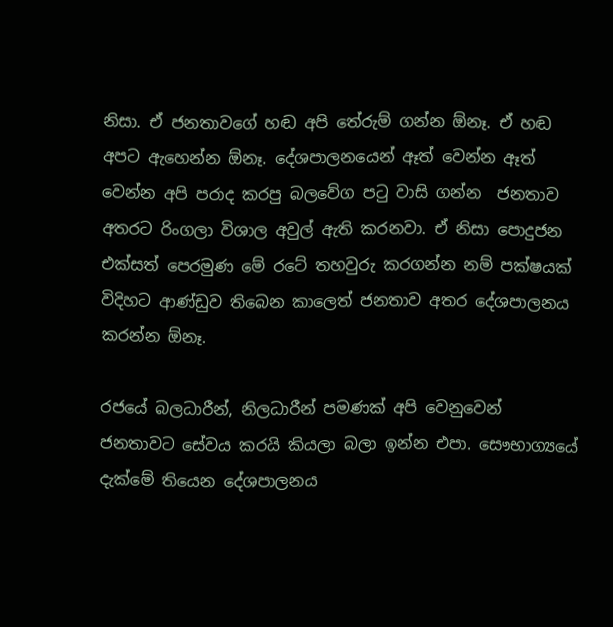නිසා. ඒ ජනතාවගේ හඬ අපි තේරුම් ගන්න ඕනෑ. ඒ හඬ අපට ඇහෙන්න ඕනෑ. දේශපාලනයෙන් ඈත් වෙන්න ඈත් වෙන්න අපි පරාද කරපු බලවේග පටු වාසි ගන්න  ජනතාව අතරට රිංගලා විශාල අවුල් ඇති කරනවා. ඒ නිසා පොදුජන එක්සත් පෙරමුණ මේ රටේ තහවුරු කරගන්න නම් පක්ෂයක් විදිහට ආණ්ඩුව තිබෙන කාලෙත් ජනතාව අතර දේශපාලනය කරන්න ඕනෑ.

රජයේ බලධාරීන්, නිලධාරීන් පමණක් අපි වෙනුවෙන් ජනතාවට සේවය කරයි කියලා බලා ඉන්න එපා. සෞභාග්‍යයේ දැක්මේ තියෙන දේශපාලනය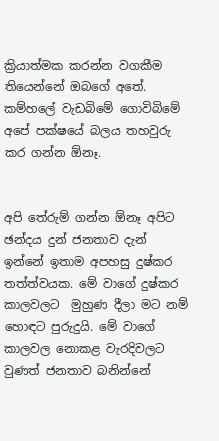ක්‍රියාත්මක කරන්න වගකීම තියෙන්නේ ඔබගේ අතේ. කම්හලේ වැඩබිමේ ගොවිබිමේ අපේ පක්ෂයේ බලය තහවුරු කර ගන්න ඕනෑ.


අපි තේරුම් ගන්න ඕනෑ අපිට ඡන්දය දුන් ජනතාව දැන් ඉන්නේ ඉතාම අපහසු දුෂ්කර තත්ත්වයක. මේ වාගේ දුෂ්කර කාලවලට  මුහුණ දීලා මට නම් හොඳට පුරුදුයි. මේ වාගේ කාලවල නොකළ වැරදිවලට වුණත් ජනතාව බනින්නේ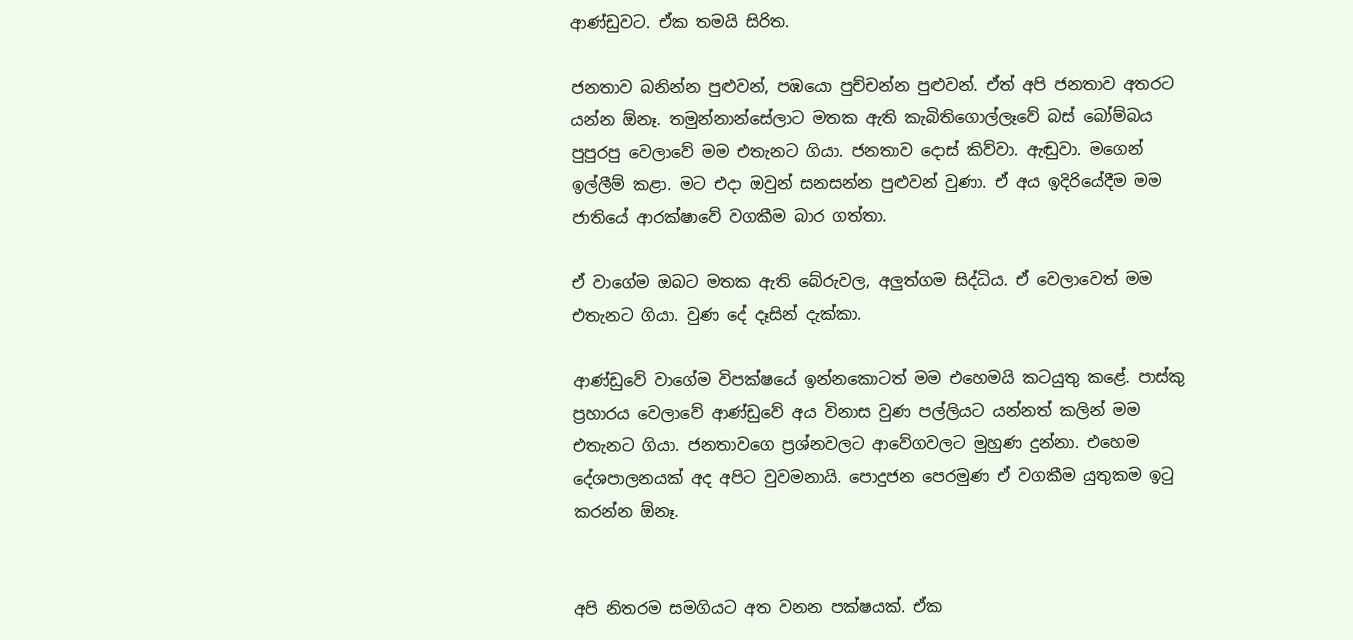ආණ්ඩුවට. ඒක තමයි සිරිත.

ජනතාව බනින්න පුළුවන්, පඹයො පුච්චන්න පුළුවන්. ඒත් අපි ජනතාව අතරට යන්න ඕනෑ. තමුන්නාන්සේලාට මතක ඇති කැබිතිගොල්ලෑවේ බස් බෝම්බය පුපුරපු වෙලාවේ මම එතැනට ගියා. ජනතාව දොස් කිව්වා. ඇඬුවා. මගෙන් ඉල්ලීම් කළා. මට එදා ඔවුන් සනසන්න පුළුවන් වුණා. ඒ අය ඉදිරියේදීම මම ජාතියේ ආරක්ෂාවේ වගකීම බාර ගත්තා.

ඒ වාගේම ඔබට මතක ඇති බේරුවල, අලුත්ගම සිද්ධිය. ඒ වෙලාවෙත් මම එතැනට ගියා. වුණ දේ දෑසින් දැක්කා.

ආණ්ඩුවේ වාගේම විපක්ෂයේ ඉන්නකොටත් මම එහෙමයි කටයුතු කළේ. පාස්කු ප්‍රහාරය වෙලාවේ ආණ්ඩුවේ අය විනාස වුණ පල්ලියට යන්නත් කලින් මම එතැනට ගියා. ජනතාවගෙ ප්‍රශ්නවලට ආවේගවලට මුහුණ දුන්නා. එහෙම දේශපාලනයක් අද අපිට වුවමනායි. පොදුජන පෙරමුණ ඒ වගකීම යුතුකම ඉටු කරන්න ඕනෑ.


අපි නිතරම සමගියට අත වනන පක්ෂයක්. ඒක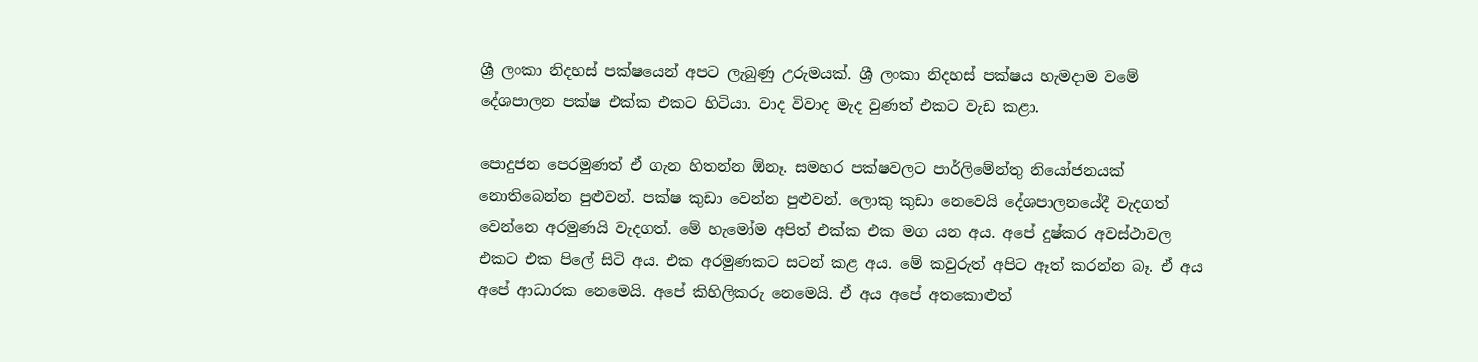ශ්‍රී ලංකා නිදහස් පක්ෂයෙන් අපට ලැබුණු උරුමයක්. ශ්‍රී ලංකා නිදහස් පක්ෂය හැමදාම වමේ දේශපාලන පක්ෂ එක්ක එකට හිටියා. වාද විවාද මැද වුණත් එකට වැඩ කළා.

පොදුජන පෙරමුණත් ඒ ගැන හිතන්න ඕනෑ. සමහර පක්ෂවලට පාර්ලිමේන්තු නියෝජනයක් නොතිබෙන්න පුළුවන්. පක්ෂ කුඩා වෙන්න පුළුවන්. ලොකු කුඩා නෙවෙයි දේශපාලනයේදී වැදගත් වෙන්නෙ අරමුණයි වැදගත්. මේ හැමෝම අපිත් එක්ක එක මග යන අය. අපේ දුෂ්කර අවස්ථාවල එකට එක පිලේ සිටි අය. එක අරමුණකට සටන් කළ අය. මේ කවුරුත් අපිට ඈත් කරන්න බෑ. ඒ අය අපේ ආධාරක නෙමෙයි. අපේ කිහිලිකරු නෙමෙයි. ඒ අය අපේ අතකොළුත්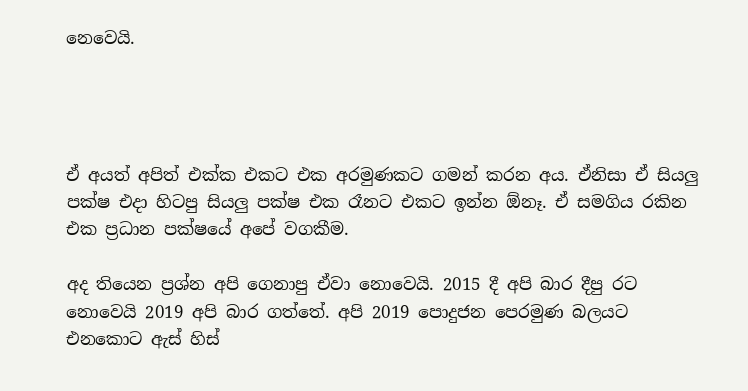නෙවෙයි.




ඒ අයත් අපිත් එක්ක එකට එක අරමුණකට ගමන් කරන අය. ඒනිසා ඒ සියලු පක්ෂ එදා හිටපු සියලු පක්ෂ එක රෑනට එකට ඉන්න ඕනෑ. ඒ සමගිය රකින එක ප්‍රධාන පක්ෂයේ අපේ වගකීම.

අද තියෙන ප්‍රශ්න අපි ගෙනාපු ඒවා නොවෙයි. 2015 දී අපි බාර දීපු රට නොවෙයි 2019 අපි බාර ගත්තේ. අපි 2019 පොදුජන පෙරමුණ බලයට එනකොට ඇස් හිස්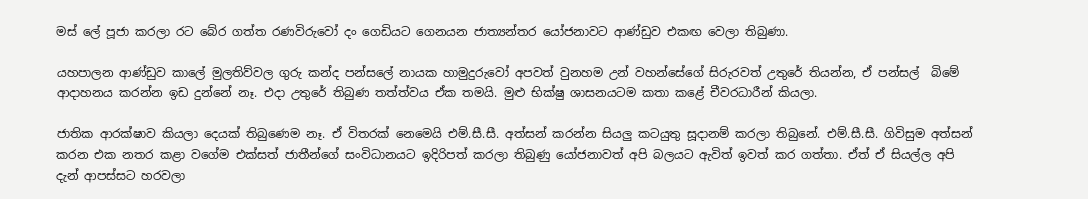මස් ලේ පූජා කරලා රට බේර ගත්ත රණවිරුවෝ දං ගෙඩියට ගෙනයන ජාත්‍යන්තර යෝජනාවට ආණ්ඩුව එකඟ වෙලා තිබුණා.

යහපාලන ආණ්ඩුව කාලේ මුලතිව්වල ගුරු කන්ද පන්සලේ නායක හාමුදුරුවෝ අපවත් වුනහම උන් වහන්සේගේ සිරුරවත් උතුරේ තියන්න, ඒ පන්සල්  බිමේ ආදාහනය කරන්න ඉඩ දුන්නේ නෑ. එදා උතුරේ තිබුණ තත්ත්වය ඒක තමයි. මුළු භික්ෂු ශාසනයටම කතා කළේ චීවරධාරීන් කියලා.

ජාතික ආරක්ෂාව කියලා දෙයක් තිබුණෙම නෑ. ඒ විතරක් නෙමෙයි එම්.සී.සී. අත්සන් කරන්න සියලු කටයුතු සූදානම් කරලා තිබුනේ. එම්.සී.සී. ගිවිසුම අත්සන් කරන එක නතර කළා වගේම එක්සත් ජාතීන්ගේ සංවිධානයට ඉදිරිපත් කරලා තිබුණු යෝජනාවත් අපි බලයට ඇවිත් ඉවත් කර ගත්තා. ඒත් ඒ සියල්ල අපි දැන් ආපස්සට හරවලා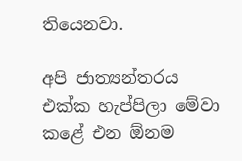තියෙනවා.

අපි ජාත්‍යන්තරය එක්ක හැප්පිලා මේවා කළේ එන ඕනම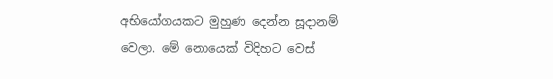අභියෝගයකට මුහුණ දෙන්න සූදානම් වෙලා. මේ නොයෙක් විදිහට වෙස්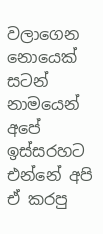වලාගෙන නොයෙක් සටන් නාමයෙන් අපේ ඉස්සරහට එන්නේ අපි ඒ කරපු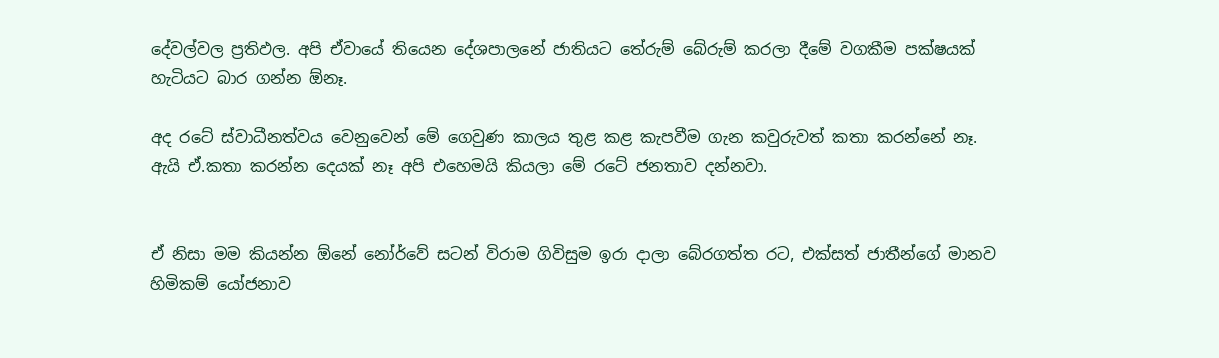දේවල්වල ප්‍රතිඵල. අපි ඒවායේ තියෙන දේශපාලනේ ජාතියට තේරුම් බේරුම් කරලා දීමේ වගකීම පක්ෂයක් හැටියට බාර ගන්න ඕනෑ.

අද රටේ ස්වාධීනත්වය වෙනුවෙන් මේ ගෙවුණ කාලය තුළ කළ කැපවීම ගැන කවුරුවත් කතා කරන්නේ නෑ. ඇයි ඒ.කතා කරන්න දෙයක් නෑ අපි එහෙමයි කියලා මේ රටේ ජනතාව දන්නවා.


ඒ නිසා මම කියන්න ඕනේ නෝර්වේ සටන් විරාම ගිවිසුම ඉරා දාලා බේරගත්ත රට, එක්සත් ජාතීන්ගේ මානව හිමිකම් යෝජනාව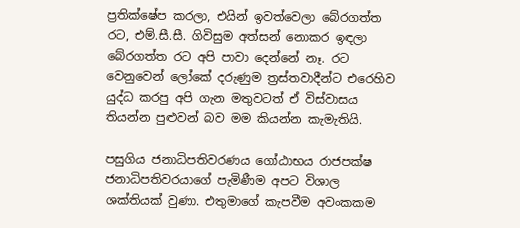ප්‍රතික්ෂේප කරලා, එයින් ඉවත්වෙලා බේරගත්ත රට, එම්.සී.සී. ගිවිසුම අත්සන් නොකර ඉඳලා බේරගත්ත රට අපි පාවා දෙන්නේ නෑ. රට වෙනුවෙන් ලෝකේ දරුණුම ත්‍රස්තවාදීන්ට එරෙහිව යුද්ධ කරපු අපි ගැන මතුවටත් ඒ විස්වාසය තියන්න පුළුවන් බව මම කියන්න කැමැතියි.

පසුගිය ජනාධිපතිවරණය ගෝඨාභය රාජපක්ෂ ජනාධිපතිවරයාගේ පැමිණීම අපට විශාල ශක්තියක් වුණා. එතුමාගේ කැපවීම අවංකකම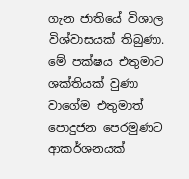ගැන ජාතියේ විශාල විශ්වාසයක් තිබුණා. මේ පක්ෂය එතුමාට ශක්තියක් වුණා වාගේම එතුමාත් පොදුජන පෙරමුණට ආකර්ශනයක්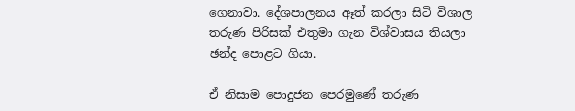ගෙනාවා. දේශපාලනය ඈත් කරලා සිටි විශාල තරුණ පිරිසක් එතුමා ගැන විශ්වාසය තියලා ඡන්ද පොළට ගියා.

ඒ නිසාම පොදුජන පෙරමුණේ තරුණ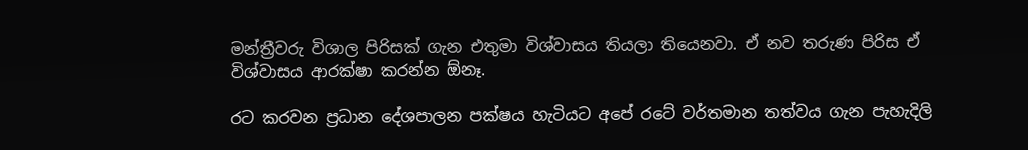මන්ත්‍රීවරු විශාල පිරිසක් ගැන එතුමා විශ්වාසය තියලා තියෙනවා. ඒ නව තරුණ පිරිස ඒ විශ්වාසය ආරක්ෂා කරන්න ඕනෑ.

රට කරවන ප්‍රධාන දේශපාලන පක්ෂය හැටියට අපේ රටේ වර්තමාන තත්වය ගැන පැහැදිලි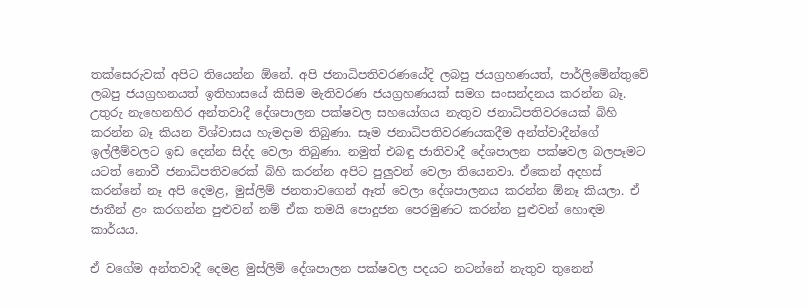තක්සෙරුවක් අපිට තියෙන්න ඕනේ. අපි ජනාධිපතිවරණයේදි ලබපු ජයග්‍රහණයත්, පාර්ලිමේන්තුවේ ලබපු ජයග්‍රහනයත් ඉතිහාසයේ කිසිම මැතිවරණ ජයග්‍රහණයක් සමග සංසන්දනය කරන්න බෑ. උතුරු නැහෙනහිර අන්තවාදී දේශපාලන පක්ෂවල සහයෝගය නැතුව ජනාධිපතිවරයෙක් බිහි කරන්න බෑ කියන විශ්වාසය හැමදාම තිබුණා. සෑම ජනාධිපතිවරණයකදීම අන්ත්වාදීන්ගේ ඉල්ලීම්වලට ඉඩ දෙන්න සිද්ද වෙලා තිබුණා. නමුත් එබඳු ජාතිවාදී දේශපාලන පක්ෂවල බලපෑමට යටත් නොවී ජනාධිපතිවරෙක් බිහි කරන්න අපිට පුලුවන් වෙලා තියෙනවා. ඒකෙන් අදහස් කරන්නේ නෑ අපි දෙමළ, මුස්ලිම් ජනතාවගෙන් ඈත් වෙලා දේශපාලනය කරන්න ඕනෑ කියලා. ඒ ජාතීන් ළං කරගන්න පුළුවන් නම් ඒක තමයි පොදුජන පෙරමුණට කරන්න පුළුවන් හොඳම කාර්යය.

ඒ වගේම අන්තවාදී දෙමළ මුස්ලිම් දේශපාලන පක්ෂවල පදයට නටන්නේ නැතුව තුනෙන්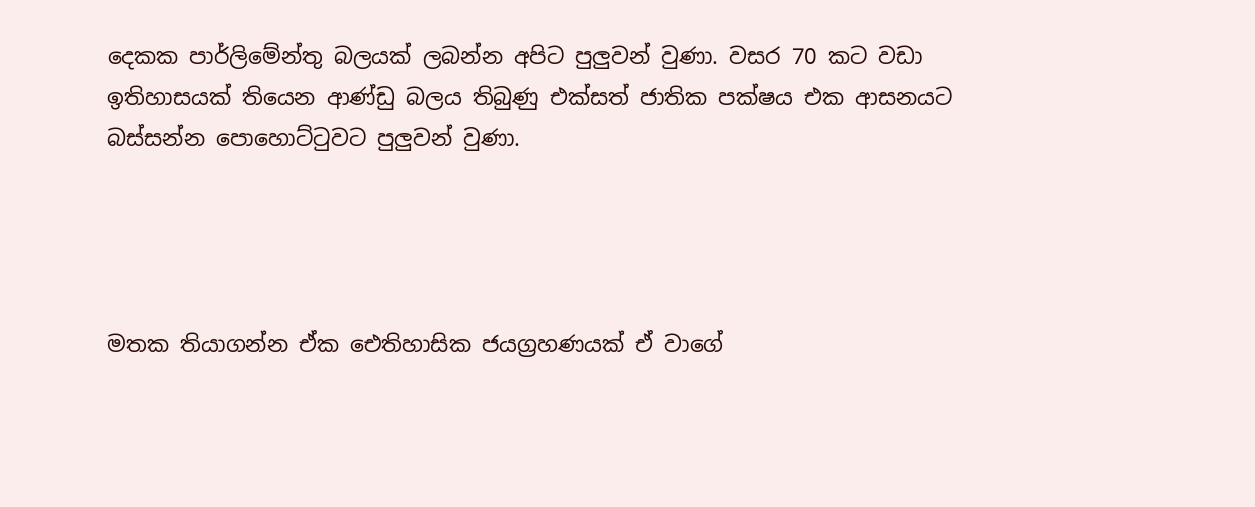දෙකක පාර්ලිමේන්තු බලයක් ලබන්න අපිට පුලුවන් වුණා. වසර 70 කට වඩා ඉතිහාසයක් තියෙන ආණ්ඩු බලය තිබුණු එක්සත් ජාතික පක්ෂය එක ආසනයට බස්සන්න පොහොට්ටුවට පුලුවන් වුණා.




මතක තියාගන්න ඒක ඓතිහාසික ජයග්‍රහණයක් ඒ වාගේ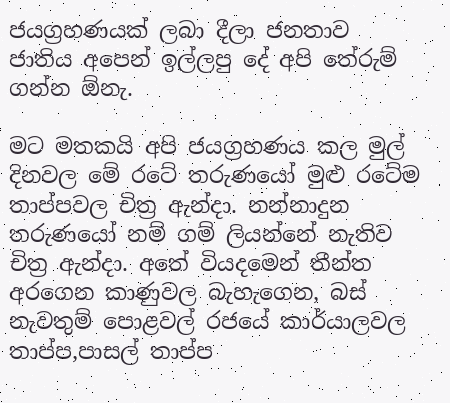ජයග්‍රහණයක් ලබා දීලා ජනතාව ජාතිය අපෙන් ඉල්ලපු දේ අපි තේරුම් ගන්න ඕනැ.

මට මතකයි අපි ජයග්‍රහණය කල මුල් දිනවල මේ රටේ තරුණයෝ මුළු රටේම තාප්පවල චිත්‍ර ඇන්දා. නන්නාදුන තරුණයෝ නම් ගම් ලියන්නේ නැතිව චිත්‍ර ඇන්දා. අතේ වියදමෙන් තීන්ත අරගෙන කාණුවල බැහැගෙන, බස් නැවතුම් පොළවල් රජයේ කාර්යාලවල තාප්ප,පාසල් තාප්ප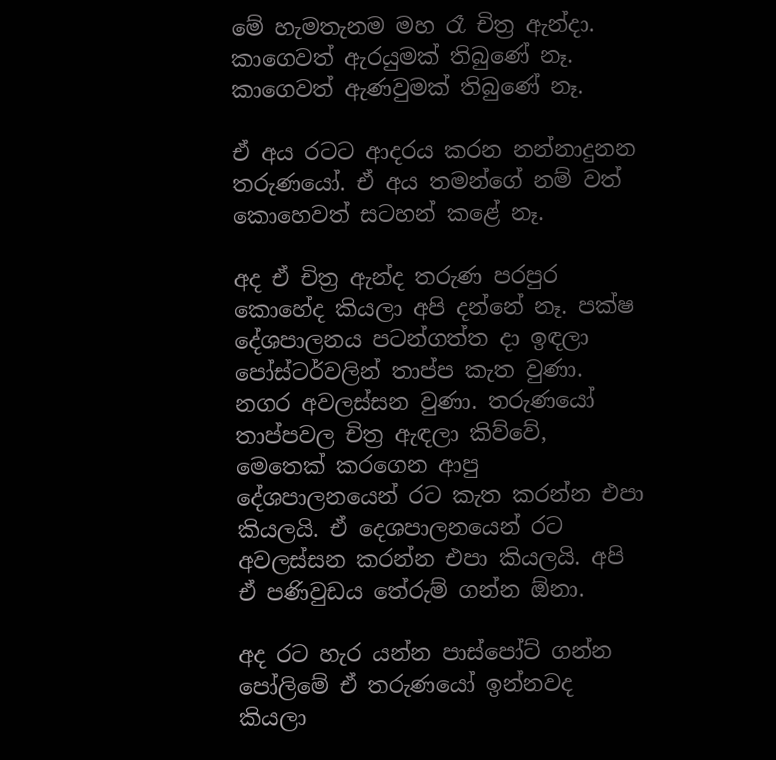මේ හැමතැනම මහ රෑ චිත්‍ර ඇන්දා. කාගෙවත් ඇරයුමක් තිබු‍ණේ නෑ. කාගෙවත් ඇණවුමක් තිබුණේ නෑ.

ඒ අය රටට ආදරය කරන නන්නාදුනන තරුණයෝ. ඒ අය තමන්ගේ නම් වත් කොහෙවත් සටහන් කළේ නෑ.

අද ඒ චිත්‍ර ඇන්ද තරුණ පරපුර කොහේද කියලා අපි දන්නේ නෑ. පක්ෂ දේශපාලනය පටන්ගත්ත දා ඉඳලා පෝස්ටර්වලින් තාප්ප කැත වුණා. නගර අවලස්සන වුණා. තරුණයෝ තාප්පවල චිත්‍ර ඇඳලා කිව්වේ, මෙතෙක් කරගෙන ආපු දේශපාලනයෙන් රට කැත කරන්න එපා කියලයි. ඒ දෙශපාලනයෙන් රට අවලස්සන කරන්න එපා කියලයි. අපි ඒ පණිවුඩය තේරුම් ගන්න ඕනා.

අද රට හැර යන්න පාස්පෝට් ගන්න පෝලිමේ ඒ තරුණයෝ ඉන්නවද කියලා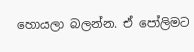හොයලා බලන්න. ඒ පෝලිමට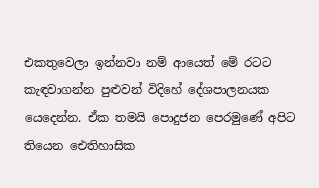එකතුවෙලා ඉන්නවා නම් ආයෙත් මේ රටට කැඳවාගන්න පුළුවන් විදිහේ දේශපාලනයක යෙදෙන්න. ඒක තමයි පොදුජන පෙරමුණේ අපිට තියෙන ඓතිහාසික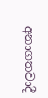අනාගතවාදී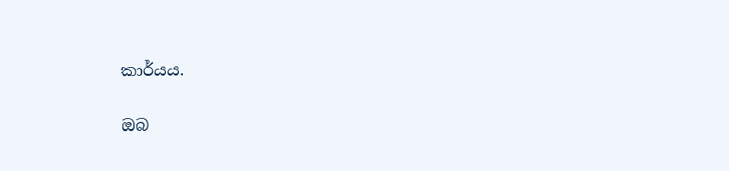කාර්යය.

ඔබ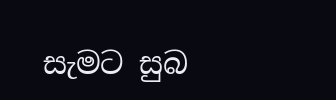සැමට සුබ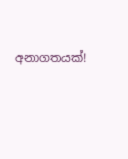අනාගතයක්!